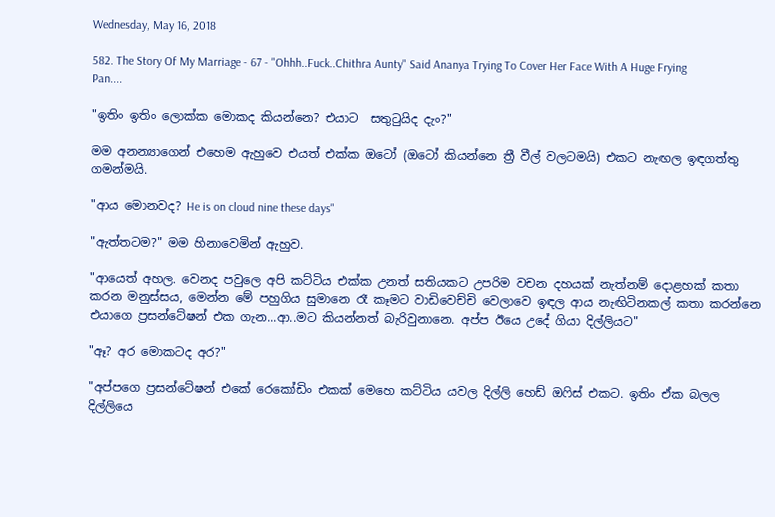Wednesday, May 16, 2018

582. The Story Of My Marriage - 67 - "Ohhh..Fuck..Chithra Aunty" Said Ananya Trying To Cover Her Face With A Huge Frying Pan....

"ඉතිං ඉතිං ලොක්ක මොකද කියන්නෙ? එයාට  සතුටුයිද දැං?"

මම අනන්‍යාගෙන් එහෙම ඇහුවෙ එයත් එක්ක ඔටෝ (ඔටෝ කියන්නෙ ත්‍රී වීල් වලටමයි) එකට නැඟල ඉඳගත්තු ගමන්මයි.

"ආය මොනවද? He is on cloud nine these days"

"ඇත්තටම?" මම හිනාවෙමින් ඇහුව.

"ආයෙත් අහල. වෙනද පවුලෙ අපි කට්ටිය එක්ක උනත් සතියකට උපරිම වචන දහයක් නැත්නම් දොළහක් කතා කරන මනුස්සය, මෙන්න මේ පහුගිය සුමානෙ රෑ කෑමට වාඩිවෙච්චි වෙලාවෙ ඉඳල ආය නැඟිටිනකල් කතා කරන්නෙ එයාගෙ ප්‍රසන්ටේෂන් එක ගැන...ආ..මට කියන්නත් බැරිවුනානෙ. අප්ප ඊයෙ උදේ ගියා දිල්ලියට"

"ඈ? අර මොකටද අර?"

"අප්පගෙ ප්‍රසන්ටේෂන් එකේ රෙකෝඩිං එකක් මෙහෙ කට්ටිය යවල දිල්ලි හෙඩ් ඔෆිස් එකට. ඉතිං ඒක බලල දිල්ලියෙ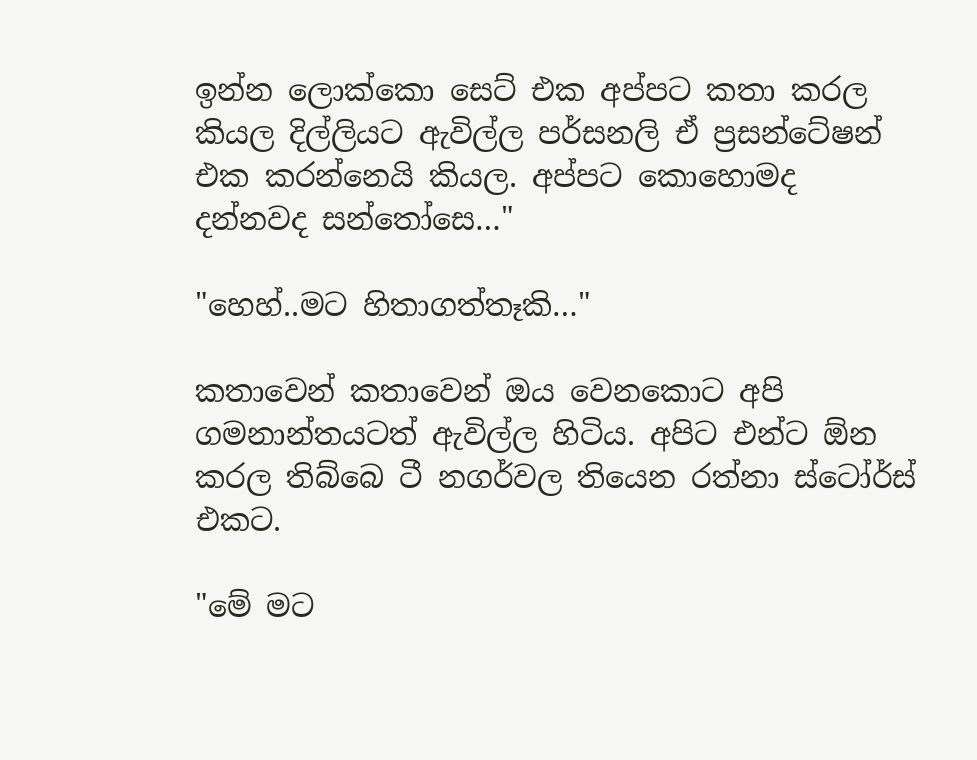ඉන්න ලොක්කො සෙට් එක අප්පට කතා කරල කියල දිල්ලියට ඇවිල්ල පර්සනලි ඒ ප්‍රසන්ටේෂන් එක කරන්නෙයි කියල. අප්පට කොහොමද දන්නවද සන්තෝසෙ…"

"හෙහ්..මට හිතාගත්තෑකි…"

කතාවෙන් කතාවෙන් ඔය වෙනකොට අපි ගමනාන්තයටත් ඇවිල්ල හිටිය. අපිට එන්ට ඕන කරල තිබ්බෙ ටී නගර්වල තියෙන රත්නා ස්ටෝර්ස් එකට.

"මේ මට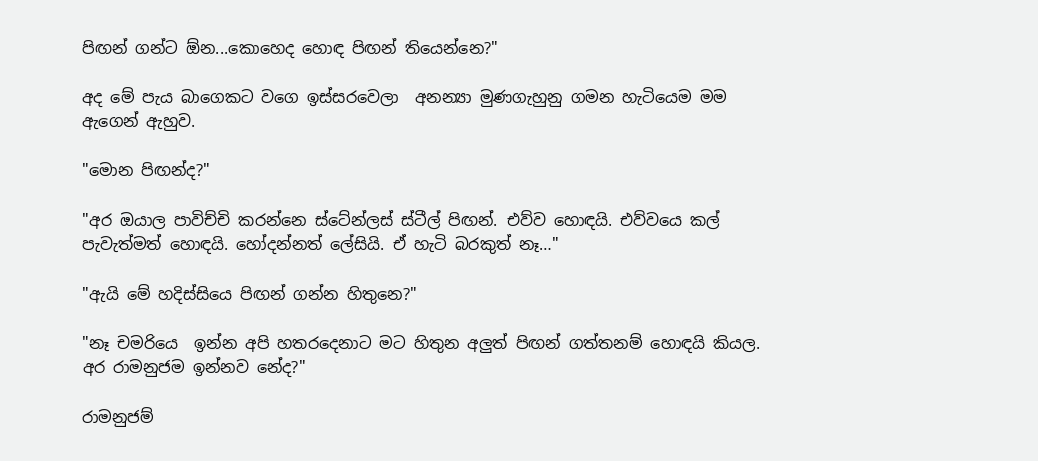පිඟන් ගන්ට ඕන...කොහෙද හොඳ පිඟන් තියෙන්නෙ?"

අද මේ පැය බාගෙකට වගෙ ඉස්සරවෙලා  අනන්‍යා මුණගැහුනු ගමන හැටියෙම මම ඇගෙන් ඇහුව.

"මොන පිඟන්ද?"

"අර ඔයාල පාවිච්චි කරන්නෙ ස්ටේන්ලස් ස්ටීල් පිඟන්. එව්ව හොඳයි. එව්වයෙ කල් පැවැත්මත් හොඳයි. හෝදන්නත් ලේසියි. ඒ හැටි බරකුත් නෑ…"

"ඇයි මේ හදිස්සියෙ පිඟන් ගන්න හිතුනෙ?"

"නෑ චමරියෙ  ඉන්න අපි හතරදෙනාට මට හිතුන අලුත් පිඟන් ගත්තනම් හොඳයි කියල. අර රාමනුජම ඉන්නව නේද?"

රාමනුජම්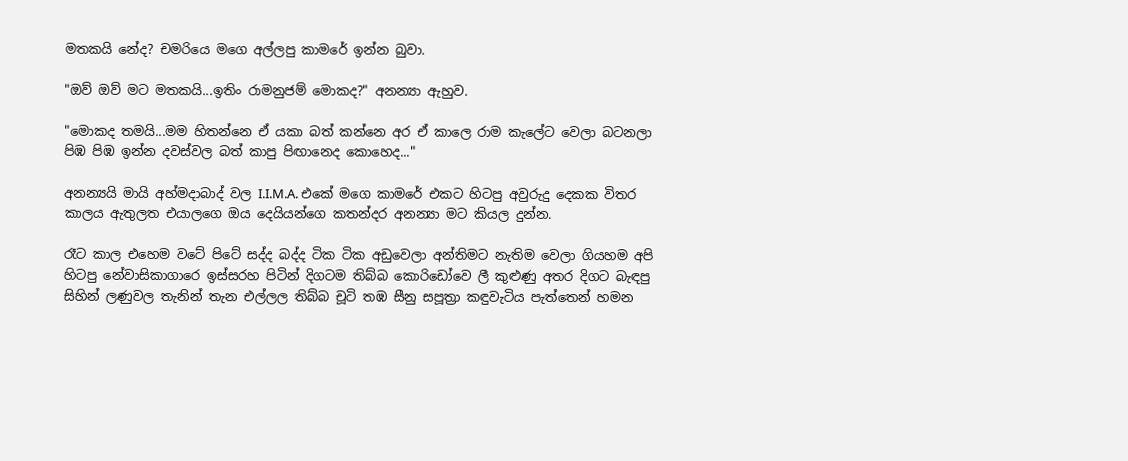මතකයි නේද? චමරියෙ මගෙ අල්ලපු කාමරේ ඉන්න බුවා.

"ඔව් ඔව් මට මතකයි...ඉතිං රාමනුජම් මොකද?" අනන්‍යා ඇහුව.

"මොකද තමයි...මම හිතන්නෙ ඒ යකා බත් කන්නෙ අර ඒ කාලෙ රාම කැලේට වෙලා බටනලා පිඹ පිඹ ඉන්න දවස්වල බත් කාපු පිඟානෙද කොහෙද..."

අනන්‍යයි මායි අහ්මදාබාද් වල I.I.M.A. එකේ මගෙ කාමරේ එකට හිටපු අවුරුදු දෙකක විතර කාලය ඇතුලත එයාලගෙ ඔය දෙයියන්ගෙ කතන්දර අනන්‍යා මට කියල දුන්න.

රෑට කාල එහෙම වටේ පිටේ සද්ද බද්ද ටික ටික අඩුවෙලා අන්තිමට නැතිම වෙලා ගියහම අපි හිටපු නේවාසිකාගාරෙ ඉස්සරහ පිටින් දිගටම තිබ්බ කොරිඩෝවෙ ලී කුළුණු අතර දිගට බැඳපු සිහින් ලණුවල තැනින් තැන එල්ලල තිබ්බ චූටි තඹ සීනු සපූත්‍රා කඳුවැටිය පැත්තෙන් හමන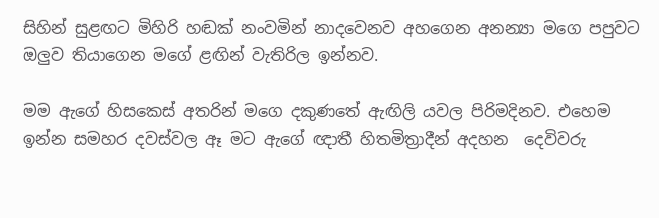සිහින් සුළඟට මිහිරි හඬක් නංවමින් නාදවෙනව අහගෙන අනන්‍යා මගෙ පපුවට ඔලුව තියාගෙන මගේ ළඟින් වැතිරිල ඉන්නව.

මම ඇගේ හිසකෙස් අතරින් මගෙ දකුණතේ ඇඟිලි යවල පිරිමදිනව. එහෙම ඉන්න සමහර දවස්වල ඈ මට ඇගේ ඥාතී හිතමිත්‍රාදීන් අදහන  දෙවිවරු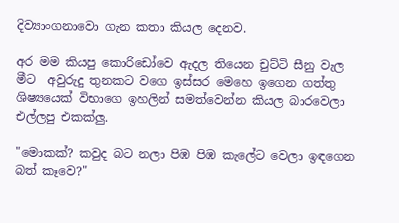දිව්‍යාංගනාවො ගැන කතා කියල දෙනව.

අර මම කියපු කොරිඩෝවෙ ඇදල තියෙන චුට්ටි සීනු වැල මීට  අවුරුදු තුනකට වගෙ ඉස්සර මෙහෙ ඉගෙන ගත්තු ශිෂ්‍යයෙක් විභාගෙ ඉහලින් සමත්වෙන්න කියල බාරවෙලා එල්ලපු එකක්ලු.

"මොකක්? කවුද බට නලා පිඹ පිඹ කැලේට වෙලා ඉඳගෙන බත් කෑවෙ?"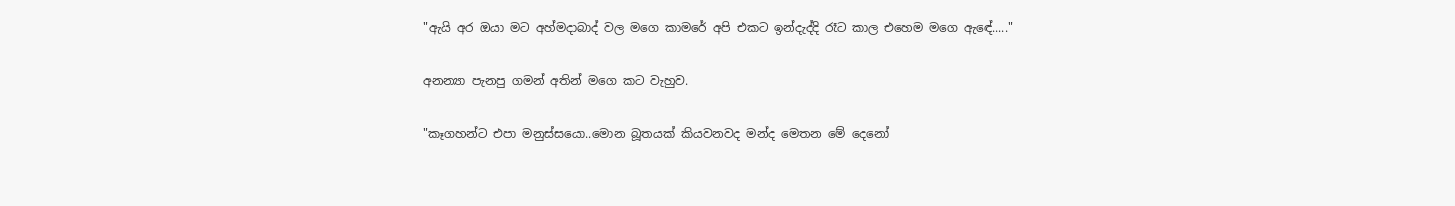"ඇයි අර ඔයා මට අහ්මදාබාද් වල මගෙ කාමරේ අපි එකට ඉන්දැද්දි රෑට කාල එහෙම මගෙ ඇඳේ....."

අනන්‍යා පැනපු ගමන් අතින් මගෙ කට වැහුව.

"කෑගහන්ට එපා මනුස්සයො..මොන බූතයක් කියවනවද මන්ද මෙතන මේ දෙනෝ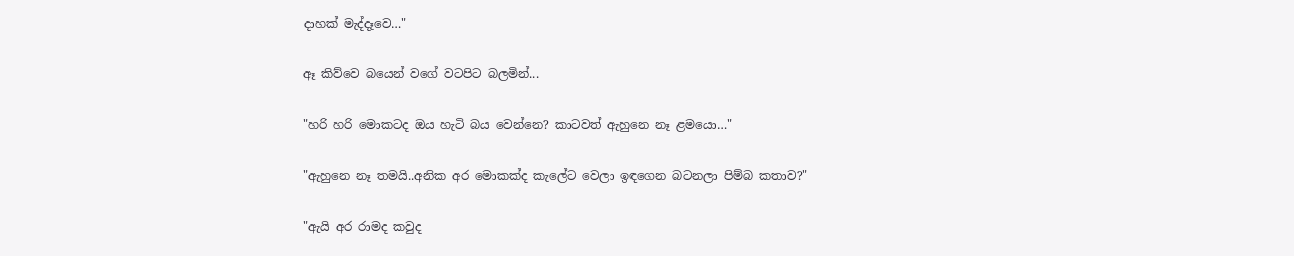දාහක් මැද්දෑවෙ…"

ඈ කිව්වෙ බයෙන් වගේ වටපිට බලමින්...

"හරි හරි මොකටද ඔය හැටි බය වෙන්නෙ? කාටවත් ඇහුනෙ නෑ ළමයො…"

"ඇහුනෙ නෑ තමයි..අනික අර මොකක්ද කැලේට වෙලා ඉඳගෙන බටනලා පිම්බ කතාව?"

"ඇයි අර රාමද කවුද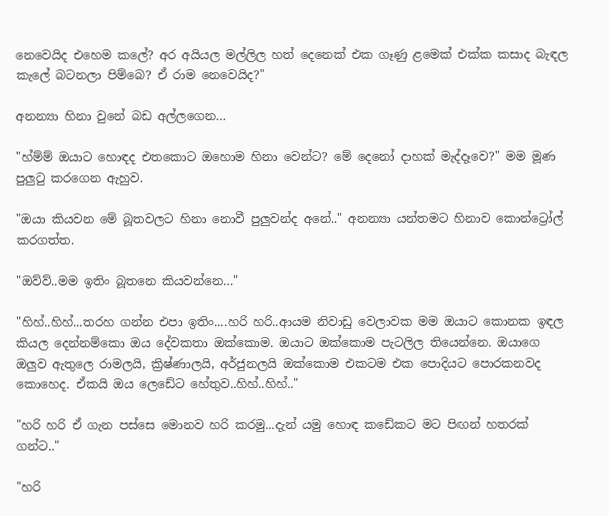නෙවෙයිද එහෙම කලේ? අර අයියල මල්ලිල හත් දෙනෙක් එක ගෑණු ළමෙක් එක්ක කසාද බැඳල කැලේ බටනලා පිම්බෙ? ඒ රාම නෙවෙයිද?"

අනන්‍යා හිනා වුනේ බඩ අල්ලගෙන…

"හ්ම්ම් ඔයාට හොඳද එතකොට ඔහොම හිනා වෙන්ට? මේ දෙනෝ දාහක් මැද්දෑවෙ?" මම මූණ පුලුටු කරගෙන ඇහුව.

"ඔයා කියවන මේ බූතවලට හිනා නොවී පුලුවන්ද අනේ.." අනන්‍යා යන්තමට හිනාව කොන්ට්‍රෝල් කරගත්ත.

"ඔව්ව්..මම ඉතිං බූතනෙ කියවන්නෙ…"

"හිහ්..හිහ්...තරහ ගන්න එපා ඉතිං....හරි හරි..ආයම නිවාඩු වෙලාවක මම ඔයාට කොනක ඉඳල කියල දෙන්නම්කො ඔය දේවකතා ඔක්කොම. ඔයාට ඔක්කොම පැටලිල තියෙන්නෙ. ඔයාගෙ ඔලුව ඇතුලෙ රාමලයි, ක්‍රිෂ්ණාලයි, අර්ජුනලයි ඔක්කොම එකටම එක පොදියට පොරකනවද කොහෙද. ඒකයි ඔය ලෙඩේට හේතුව..හිහ්..හිහ්.."

"හරි හරි ඒ ගැන පස්සෙ මොනව හරි කරමු...දැන් යමු හොඳ කඩේකට මට පිඟන් හතරක් ගන්ට.."

"හරි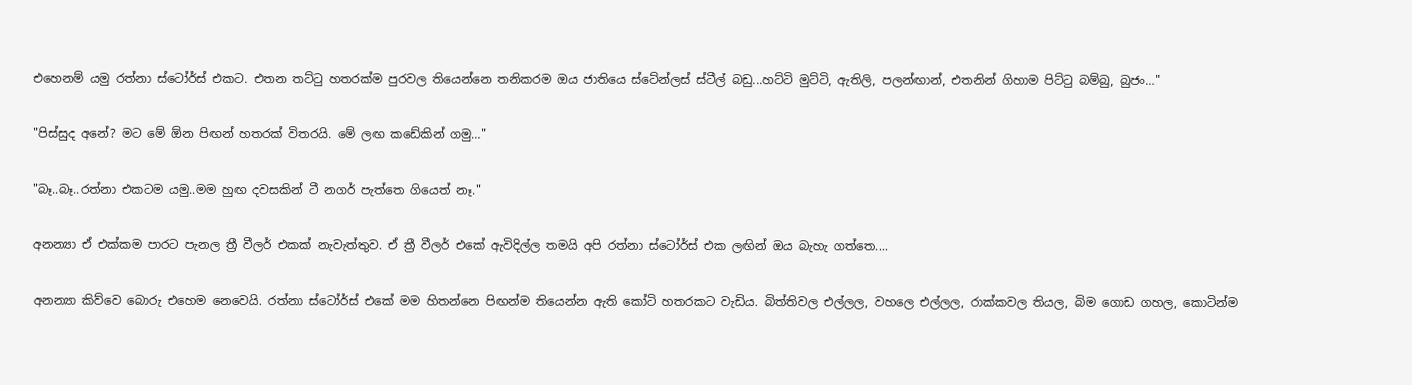එහෙනම් යමු රත්නා ස්ටෝර්ස් එකට. එතන තට්ටු හතරක්ම පුරවල තියෙන්නෙ තනිකරම ඔය ජාතියෙ ස්ටේන්ලස් ස්ටීල් බඩු...හට්ටි මුට්ටි, ඇතිලි, පලන්ඟාන්, එතනින් ගිහාම පිට්ටු බම්බු, බුජං…"

"පිස්සුද අනේ? මට මේ ඕන පිඟන් හතරක් විතරයි. මේ ලඟ කඩේකින් ගමු…"

"බෑ..බෑ..රත්නා එකටම යමු..මම හුඟ දවසකින් ටී නගර් පැත්තෙ ගියෙත් නෑ."

අනන්‍යා ඒ එක්කම පාරට පැනල ත්‍රී වීලර් එකක් නැවැත්තුව. ඒ ත්‍රී වීලර් එකේ ඇවිදිල්ල තමයි අපි රත්නා ස්ටෝර්ස් එක ලඟින් ඔය බැහැ ගත්තෙ....

අනන්‍යා කිව්වෙ බොරු එහෙම නෙවෙයි. රත්නා ස්ටෝර්ස් එකේ මම හිතන්නෙ පිඟන්ම තියෙන්න ඇති කෝටි හතරකට වැඩිය. බිත්තිවල එල්ලල, වහලෙ එල්ලල, රාක්කවල තියල, බිම ගොඩ ගහල, කොටින්ම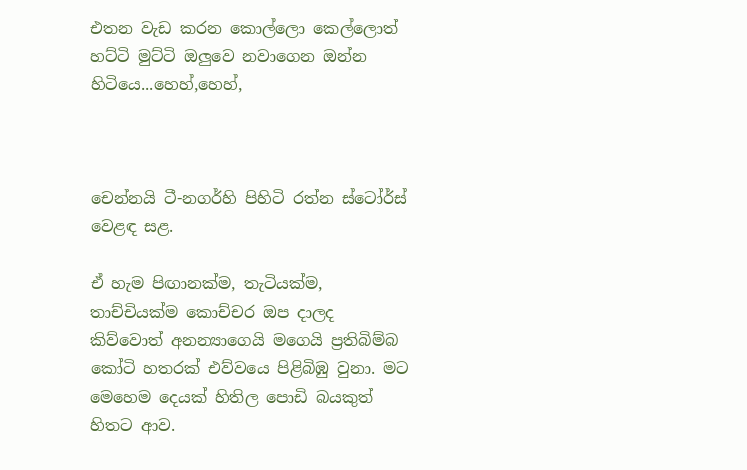එතන වැඩ කරන කොල්ලො කෙල්ලොත් හට්ටි මුට්ටි ඔලුවෙ නවාගෙන ඔන්න හිටියෙ...හෙහ්,හෙහ්,



චෙන්නයි ටී-නගර්හි පිහිටි රත්න ස්ටෝර්ස් වෙළඳ සළ.

ඒ හැම පිඟානක්ම, තැටියක්ම, තාච්චියක්ම කොච්චර ඔප දාලද කිව්වොත් අනන්‍යාගෙයි මගෙයි ප්‍රතිබිම්බ කෝටි හතරක් එව්වයෙ පිළිබිඹු වුනා. මට මෙහෙම දෙයක් හිතිල පොඩි බයකුත් හිතට ආව.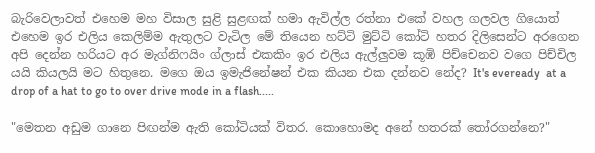බැරිවෙලාවත් එහෙම මහ විසාල සුළි සුළඟක් හමා ඇවිල්ල රත්නා එකේ වහල ගලවල ගියොත් එහෙම ඉර එලිය කෙලිම්ම ඇතුලට වැටිල මේ තියෙන හට්ටි මුට්ටි කෝටි හතර දිලිසෙන්ට අරගෙන අපි දෙන්න හරියට අර මැග්නිෆයිං ග්ලාස් එකකිං ඉර එලිය ඇල්ලුවම කූඹි පිච්චෙනව වගෙ පිච්චිල යයි කියලයි මට හිතුනෙ. මගෙ ඔය ඉමැජිනේෂන් එක කියන එක දන්නව නේද? It's eveready  at a drop of a hat to go to over drive mode in a flash.....

"මෙතන අඩුම ගානෙ පිඟන්ම ඇති කෝටියක් විතර. කොහොමද අනේ හතරක් තෝරගන්නෙ?"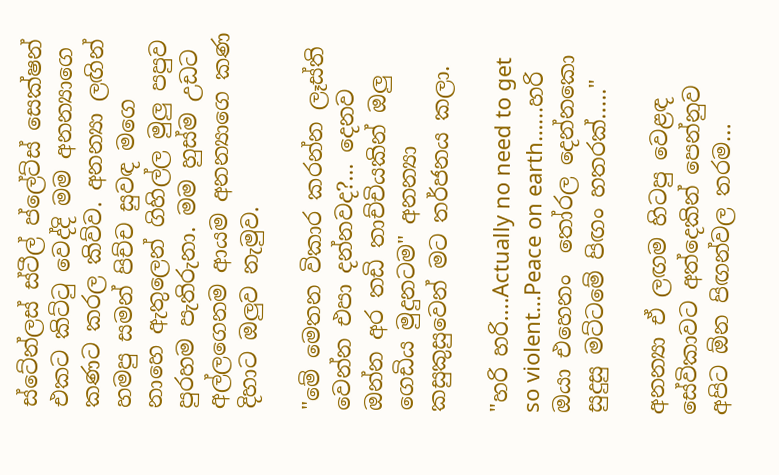ස්ටේන්ලස් ස්ටීල් ප්ලේට්ස් සෙක්ෂන් එකට කිට්ටු වෙද්දි මම අනන්‍යාගෙ කණට කරල කිව්ව. අනන්‍යා ලඟින් හමපු සමන් පිච්ච සුවඳ මගෙ නාහෙ ඇතුලෙන් ගිහිල්ල මුලු පපුව පුරහම පැතිරුනා. මම හුස්ම උඩට අල්ලගෙනම ආයම අනන්‍යාගෙ කණ දිහාට ඔලුව නැමුව.

"මේ මෙතන විකාර කරන්න ලෑස්ති වෙන්න එපා දන්නවද?... දෙනව ඔන්න අර තඩි තාච්චියකින් ඔලු ගෙඩිය මුදුනටම" අනන්‍යා කසුකුසුවෙන් මට තර්ජනය කලා.

"හරි හරි....Actually no need to get so violent…Peace on earth…...හරි ඔයා එහෙනං  තෝරල දෙන්නකො සුදුසු මට්ටමේ පිඟං හතරක්….."

අනන්‍යා ඒ ලඟම හිටපු වෙළඳ සේවිකාවට අත්දෙකින් පෙන්නුව අපිට ඕන පිඟන්වල තරම…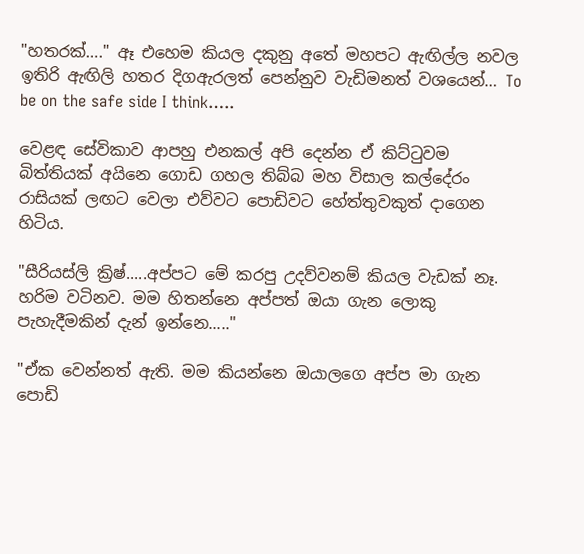"හතරක්…." ඈ එහෙම කියල දකුනු අතේ මහපට ඇඟිල්ල නවල ඉතිරි ඇඟිලි හතර දිගඇරලත් පෙන්නුව වැඩිමනත් වශයෙන්… To be on the safe side I think…..

වෙළඳ සේවිකාව ආපහු එනකල් අපි දෙන්න ඒ කිට්ටුවම බිත්තියක් අයිනෙ ගොඩ ගහල තිබ්බ මහ විසාල කල්දේරං රාසියක් ලඟට වෙලා එව්වට පොඩිවට හේත්තුවකුත් දාගෙන හිටිය.

"සීරියස්ලි ක්‍රිෂ්.....අප්පට මේ කරපු උදව්වනම් කියල වැඩක් නෑ. හරිම වටිනව. මම හිතන්නෙ අප්පත් ඔයා ගැන ලොකු පැහැදීමකින් දැන් ඉන්නෙ....."

"ඒක වෙන්නත් ඇති. මම කියන්නෙ ඔයාලගෙ අප්ප මා ගැන පොඩි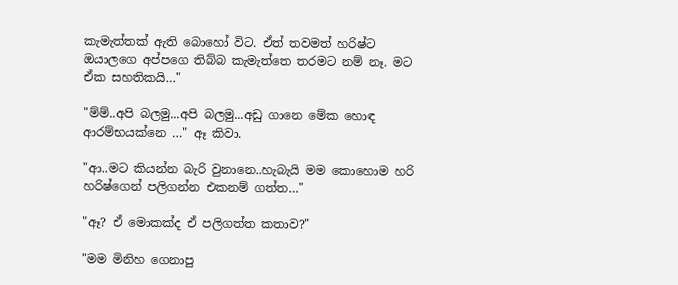කැමැත්තක් ඇති බොහෝ විට. ඒත් තවමත් හරිෂ්ට ඔයාලගෙ අප්පගෙ තිබ්බ කැමැත්තෙ තරමට නම් නෑ. මට ඒක සහතිකයි…"

"ම්ම්..අපි බලමු...අපි බලමු...අඩු ගානෙ මේක හොඳ ආරම්භයක්නෙ …" ඈ කිවා.

"ආ..මට කියන්න බැරි වුනානෙ..හැබැයි මම කොහොම හරි හරිෂ්ගෙන් පලිගන්න එකනම් ගත්ත…"

"ඈ? ඒ මොකක්ද ඒ පලිගත්ත කතාව?"

"මම මිනිහ ගෙනාපු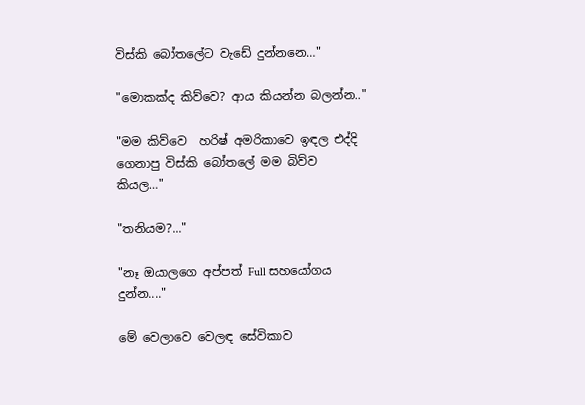විස්කි බෝතලේට වැඩේ දුන්නනෙ…"

"මොකක්ද කිව්වෙ? ආය කියන්න බලන්න.."

"මම කිව්වෙ  හරිෂ් අමරිකාවෙ ඉඳල එද්දි  ගෙනාපු විස්කි බෝතලේ මම බිව්ව කියල…"

"තනියම?..."

"නෑ ඔයාලගෙ අප්පත් Full සහයෝගය දුන්න...."

මේ වෙලාවෙ වෙලඳ සේවිකාව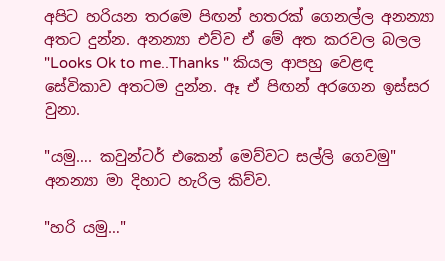අපිට හරියන තරමෙ පිඟන් හතරක් ගෙනල්ල අනන්‍යා අතට දුන්න. අනන්‍යා එව්ව ඒ මේ අත කරවල බලල "Looks Ok to me..Thanks " කියල ආපහු වෙළඳ සේවිකාව අතටම දුන්න. ඈ ඒ පිඟන් අරගෙන ඉස්සර වුනා.

"යමු…. කවුන්ටර් එකෙන් මෙව්වට සල්ලි ගෙවමු" අනන්‍යා මා දිහාට හැරිල කිව්ව.

"හරි යමු…"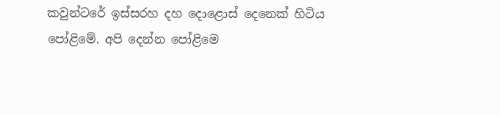කවුන්ටරේ ඉස්සරහ දහ දොළොස් දෙනෙක් හිටිය පෝළිමේ. අපි දෙන්න පෝළිමෙ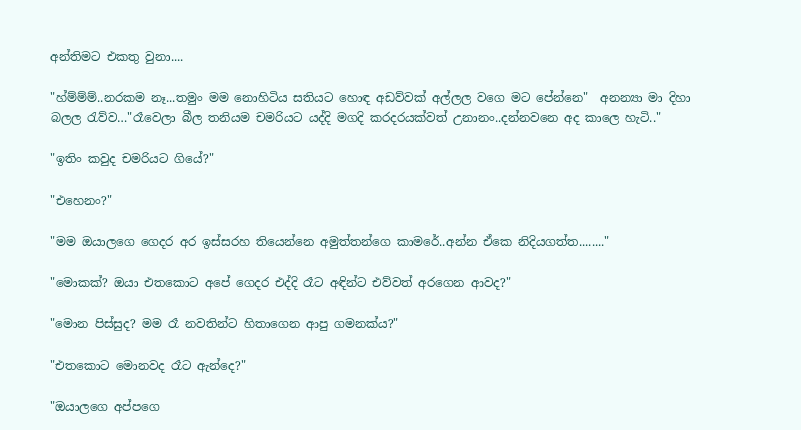අන්තිමට එකතු වුනා....

"හ්ම්ම්ම්..නරකම නෑ...තමුං මම නොහිටිය සතියට හොඳ අඩව්වක් අල්ලල වගෙ මට පේන්නෙ"  අනන්‍යා මා දිහා බලල රැව්ව…"රෑවෙලා බීල තනියම චමරියට යද්දි මගදි කරදරයක්වත් උනානං..දන්නවනෙ අද කාලෙ හැටි.."

"ඉතිං කවුද චමරියට ගියේ?"

"එහෙනං?"

"මම ඔයාලගෙ ගෙදර අර ඉස්සරහ තියෙන්නෙ අමුත්තන්ගෙ කාමරේ..අන්න ඒකෙ නිදියගත්ත........"

"මොකක්? ඔයා එතකොට අපේ ගෙදර එද්දි රෑට අඳින්ට එව්වත් අරගෙන ආවද?"

"මොන පිස්සුද? මම රෑ නවතින්ට හිතාගෙන ආපු ගමනක්ය?"

"එතකොට මොනවද රෑට ඇන්දෙ?"

"ඔයාලගෙ අප්පගෙ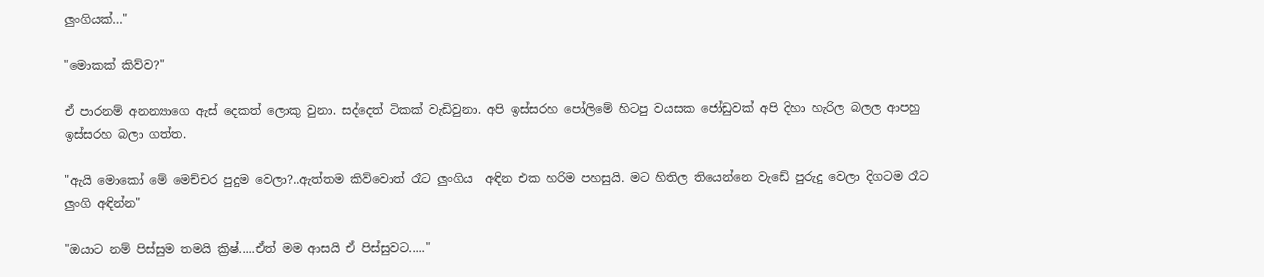ලුංගියක්…"

"මොකක් කිව්ව?"

ඒ පාරනම් අනන්‍යාගෙ ඇස් දෙකත් ලොකු වුනා. සද්දෙත් ටිකක් වැඩිවුනා. අපි ඉස්සරහ පෝලිමේ හිටපු වයසක ජෝඩුවක් අපි දිහා හැරිල බලල ආපහු ඉස්සරහ බලා ගත්ත.

"ඇයි මොකෝ මේ මෙච්චර පුදුම වෙලා?..ඇත්තම කිව්වොත් රෑට ලුංගිය  අඳින එක හරිම පහසුයි. මට හිතිල තියෙන්නෙ වැඩේ පුරුදු වෙලා දිගටම රෑට ලුංගි අඳින්න"

"ඔයාට නම් පිස්සුම තමයි ක්‍රිෂ්.....ඒත් මම ආසයි ඒ පිස්සුවට....."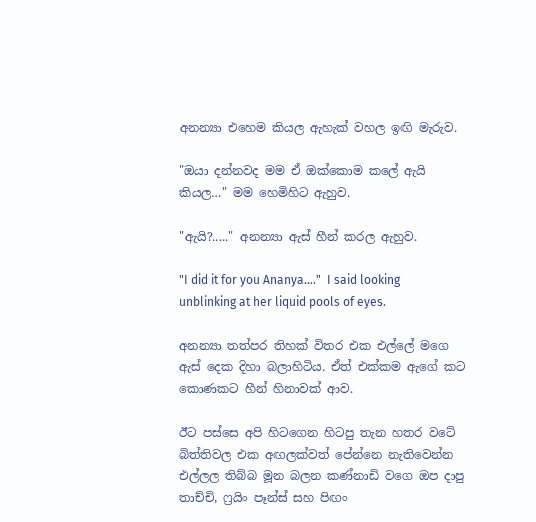අනන්‍යා එහෙම කියල ඇහැක් වහල ඉඟි මැරුව.

"ඔයා දන්නවද මම ඒ ඔක්කොම කලේ ඇයි කියල…" මම හෙමිහිට ඇහුව.

"ඇයි?....." අනන්‍යා ඇස් හීන් කරල ඇහුව.

"I did it for you Ananya…."  I said looking unblinking at her liquid pools of eyes.

අනන්‍යා තත්පර තිහක් විතර එක එල්ලේ මගෙ ඇස් දෙක දිහා බලාහිටිය. ඒත් එක්කම ඇගේ කට කොණකට හීන් හිනාවක් ආව.

ඊට පස්සෙ අපි හිටගෙන හිටපු තැන හතර වටේ බිත්තිවල එක අඟලක්වත් පේන්නෙ නැතිවෙන්න එල්ලල තිබ්බ මූන බලන කණ්නාඩි වගෙ ඔප දාපු තාච්චි, ෆ්‍රයිං පෑන්ස් සහ පිඟං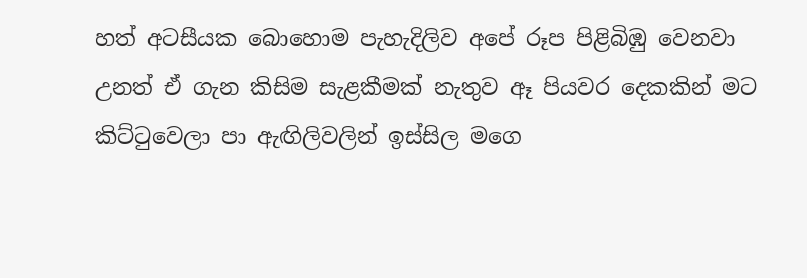හත් අටසීයක බොහොම පැහැදිලිව අපේ රූප පිළිබිඹු වෙනවා උනත් ඒ ගැන කිසිම සැළකීමක් නැතුව ඈ පියවර දෙකකින් මට කිට්ටුවෙලා පා ඇඟිලිවලින් ඉස්සිල මගෙ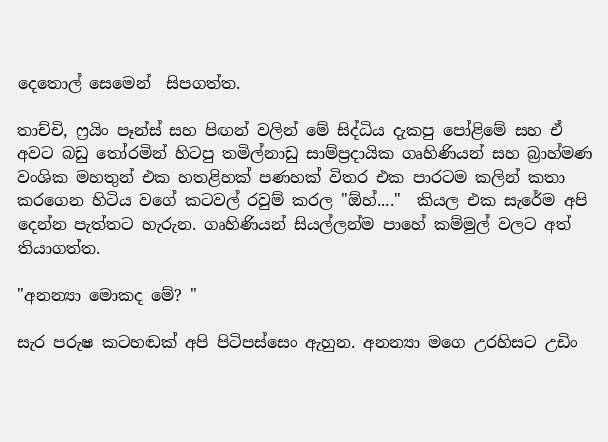දෙතොල් සෙමෙන්  සිපගත්ත.

තාච්චි, ෆ්‍රයිං පෑන්ස් සහ පිඟන් වලින් මේ සිද්ධිය දැකපු පෝළිමේ සහ ඒ අවට බඩු තෝරමින් හිටපු තමිල්නාඩු සාම්ප්‍රදායික ගෘහිණියන් සහ බ්‍රාහ්මණ වංශික මහතුන් එක හතළිහක් පණහක් විතර එක පාරටම කලින් කතා කරගෙන හිටිය වගේ කටවල් රවුම් කරල "ඕහ්...."  කියල එක සැරේම අපි දෙන්න පැත්තට හැරුන. ගෘහිණියන් සියල්ලන්ම පාහේ කම්මුල් වලට අත් තියාගත්ත.

"අනන්‍යා මොකද මේ? "

සැර පරුෂ කටහඬක් අපි පිටිපස්සෙං ඇහුන. අනන්‍යා මගෙ උරහිසට උඩිං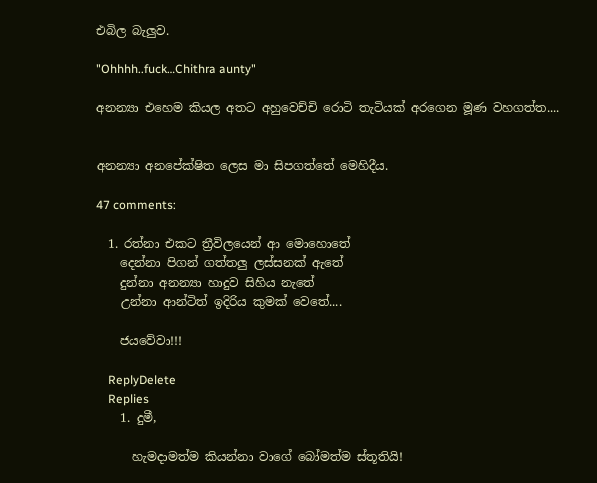එබිල බැලුව.

"Ohhhh..fuck…Chithra aunty"

අනන්‍යා එහෙම කියල අතට අහුවෙච්චි රොටි තැටියක් අරගෙන මූණ වහගත්ත....


අනන්‍යා අනපේක්ෂිත ලෙස මා සිපගත්තේ මෙහිදීය.

47 comments:

  1. රත්නා එකට ත්‍රීවිලයෙන් ආ මොහොතේ
    දෙන්නා පිගන් ගත්තලු ලස්සනක් ඇතේ
    දුන්නා අනන්‍යා හාදුව සිහිය නැතේ
    උන්නා ආන්ටිත් ඉදිරිය කුමක් වෙතේ....

    ජයවේවා!!!

    ReplyDelete
    Replies
    1. දුමී,

      හැමදාමත්ම කියන්නා වාගේ බෝමත්ම ස්තූතියි!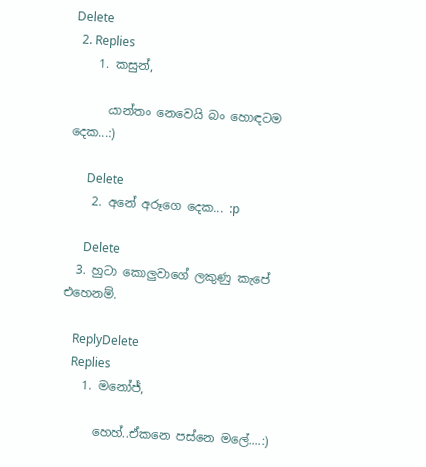Delete
  2. Replies
    1. කසුන්,

      යාන්තං නෙවෙයි බං හොඳටම දෙක...:)

      Delete
    2. අනේ අරූගෙ දෙක... :p

      Delete
  3. හුටා කොලුවාගේ ලකුණු කැපේ එහෙනම්.

    ReplyDelete
    Replies
    1. මනෝජ්,

      හෙහ්..ඒකනෙ පස්නෙ මලේ....:)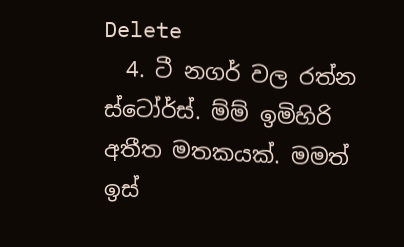Delete
  4. ටී නගර් වල රත්න ස්ටෝර්ස්. ම්ම් ඉමිහිරි අතීත මතකයක්. මමත් ඉස්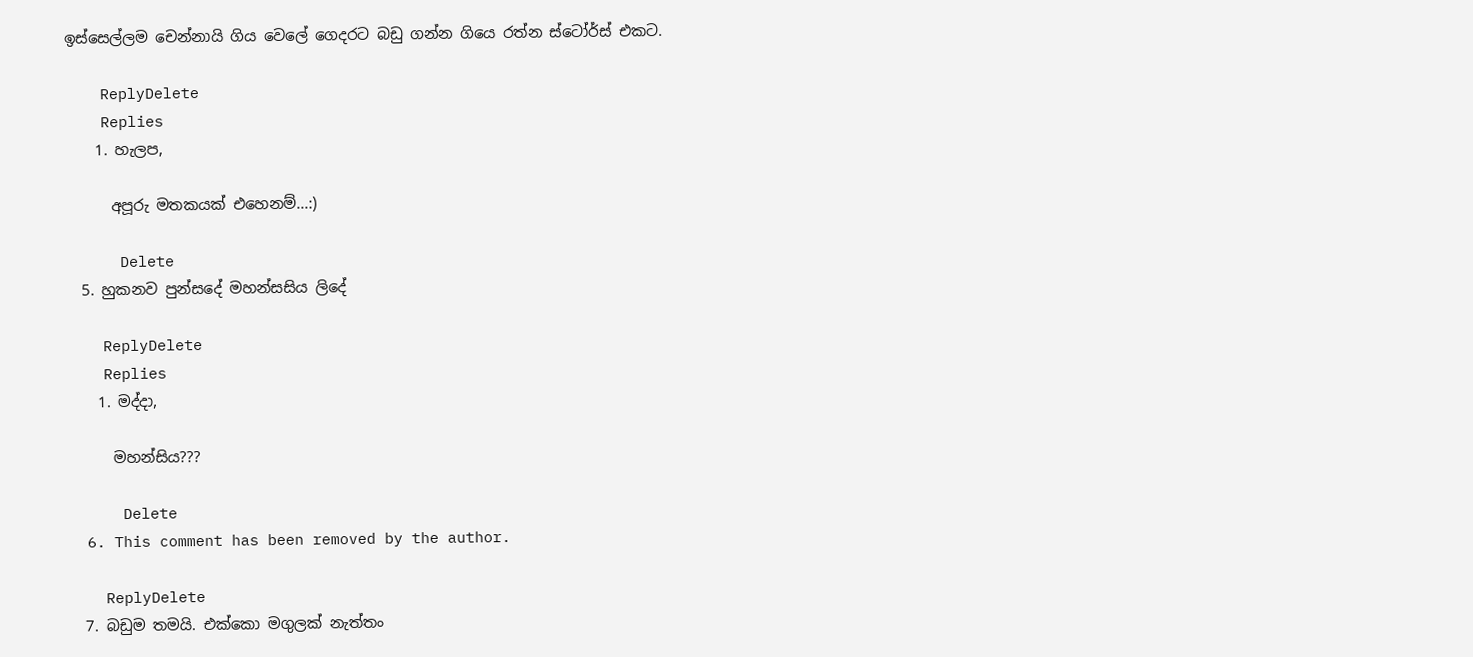ඉස්සෙල්ලම චෙන්නායි ගිය වෙලේ ගෙදරට බඩු ගන්න ගියෙ රත්න ස්ටෝර්ස් එකට.

    ReplyDelete
    Replies
    1. හැලප,

      අපූරු මතකයක් එහෙනම්...:)

      Delete
  5. හුකනව පුන්සදේ මහන්සසිය ලිදේ

    ReplyDelete
    Replies
    1. මද්දා,

      මහන්සිය???

      Delete
  6. This comment has been removed by the author.

    ReplyDelete
  7. බඩුම තමයි. එක්කො මගුලක් නැත්තං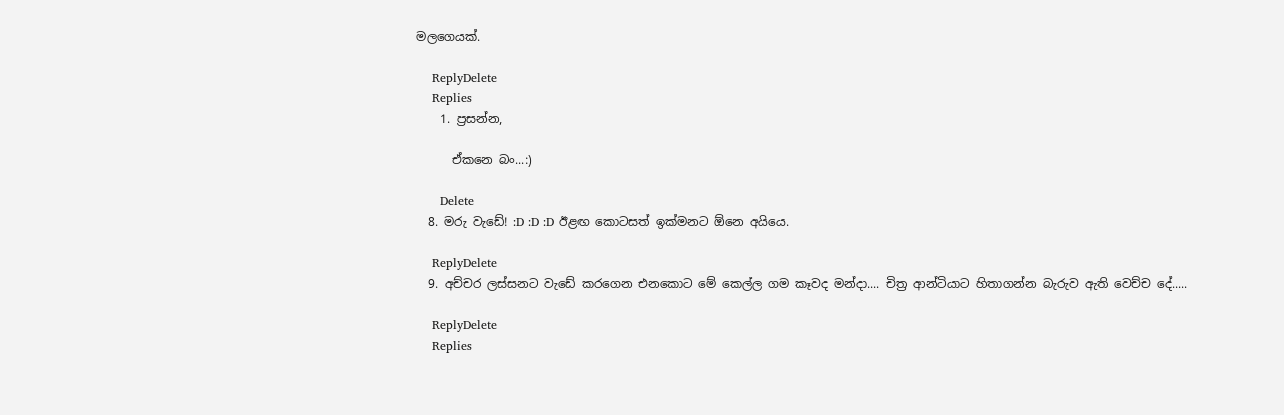මලගෙයක්.

    ReplyDelete
    Replies
    1. ප්‍රසන්න,

      ඒකනෙ බං...:)

      Delete
  8. මරු වැඩේ! :D :D :D ඊළඟ කොටසත් ඉක්මනට ඕනෙ අයියෙ.

    ReplyDelete
  9. අච්චර ලස්සනට වැඩේ කරගෙන එනකොට මේ කෙල්ල ගම කෑවද මන්දා.... චිත්‍ර ආන්ටියාට හිතාගන්න බැරුව ඇති වෙච්ච දේ.....

    ReplyDelete
    Replies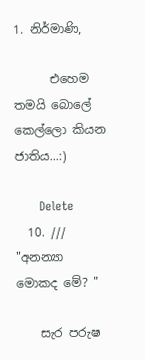1. නිර්මාණි,

      එහෙම තමයි බොලේ කෙල්ලො කියන ජාතිය...:)

      Delete
  10. /// "අනන්‍යා මොකද මේ? "

    සැර පරුෂ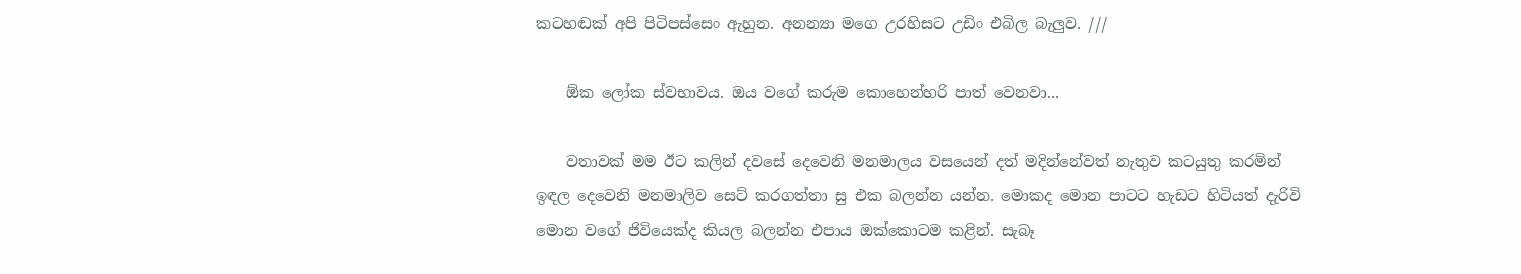කටහඬක් අපි පිටිපස්සෙං ඇහුන. අනන්‍යා මගෙ උරහිසට උඩිං එබිල බැලුව. ///

    ඕක ලෝක ස්වභාවය. ඔය වගේ කරුම කොහෙන්හරි පාත් වෙනවා...

    වතාවක් මම ඊට කලින් දවසේ දෙවෙනි මනමාලය වසයෙන් දත් මදින්නේවත් නැතුව කටයුතු කරමින් ඉඳල දෙවෙනි මනමාලිව සෙට් කරගත්තා සු එක බලන්න යන්න. මොකද මොන පාටට හැඩට හිටියත් දැරිවි මොන වගේ ජිවියෙක්ද කියල බලන්න එපාය ඔක්කොටම කළින්. සැබෑ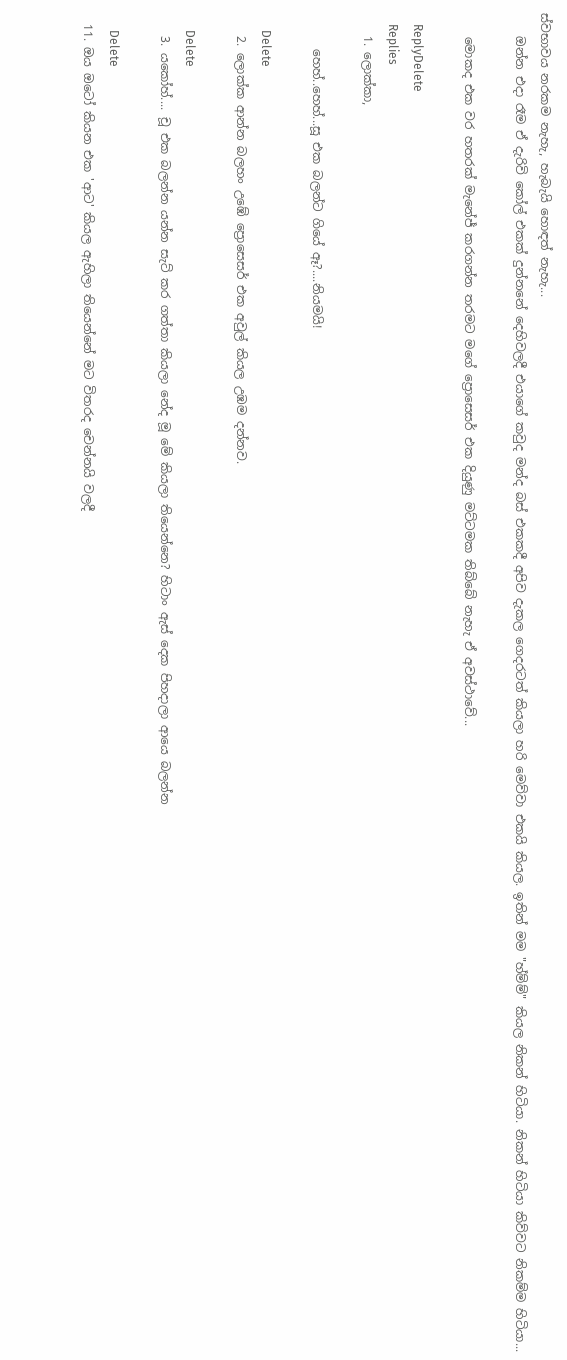ස්වභාවය නරකම නැහැ, හැබැයි හොඳත් නැහැ...
    ඔන්න එදා රෑම ඒ දැරිවි කෝල් එකක් දුන්නනේ දෙහිවලදී එයාගේ කවුද මන්ද බස් එකකදී අපිව දැකල ගෙදරටත් කියලා හරි මෙව්වා එකයි කියල. ඉතින් මම "හ්ම්ම්" කියල නිකන් හිටියා. නිකන් හිටියා කිව්වට නිකම්ම හිටියා...

    මොකද එක වර හතරක් මැනේජ් කරගන්න තරමට මගේ ප්‍රොසෙසර් එක දියුණු මට්ටමක තිබ්බේ නැහැ ඒ අවස්ථාවේ...

    ReplyDelete
    Replies
    1. ලොක්කා,

      හෙහ්..හෙහ්...සූ එක බලන්ට ගියේ ඈ?....නියමයි!

      Delete
    2. ලොක්ක ආන්න බලහං උඹේ ප්‍රොසෙසර් එක අවුල් කියල උඹම දන්නව.

      Delete
    3. යකෝහ්.... චූ එක බලන්න යන්න සැට් කර ගත්තා කියලා නේද මූ මේ කියලා තියෙන්නෙ? හිටාං ඇස් දෙක පිහදාලා ආයෙ බලන්න

      Delete
  11. ඔය ඔටෝ කියන එක 'ආට' කියල ඇහිලා තියෙන්නේ මට විතරද චෙන්නයි වලදී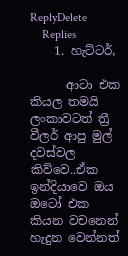ReplyDelete
    Replies
    1. හැට්ටර්,

      ආටා එක කියල තමයි ලංකාවටත් ත්‍රී වීලර් ආපු මුල් දවස්වල කිව්වෙ..ඒක ඉන්දියාවෙ ඔය ඔටෝ එක කියන වචනෙන් හැදුන වෙන්නත්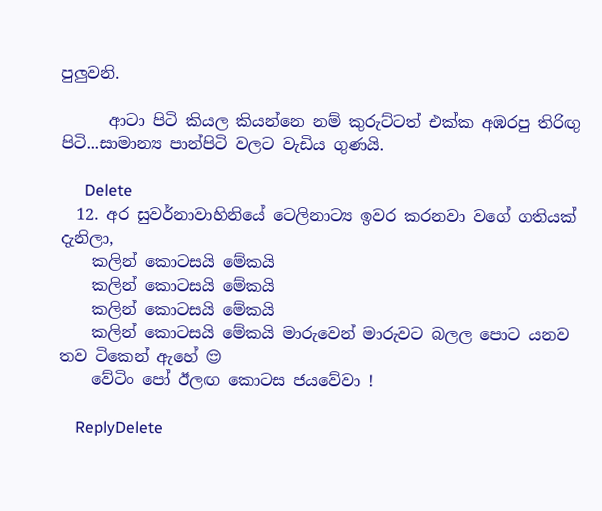පුලුවනි.

      ආටා පිටි කියල කියන්නෙ නම් කුරුට්ටත් එක්ක අඹරපු තිරිඟු පිටි...සාමාන්‍ය පාන්පිටි වලට වැඩිය ගුණයි.

      Delete
  12. අර සුවර්නාවාහිනියේ ටෙලිනාට්‍ය ඉවර කරනවා වගේ ගතියක් දැනිලා,
    කලින් කොටසයි මේකයි
    කලින් කොටසයි මේකයි
    කලින් කොටසයි මේකයි
    කලින් කොටසයි මේකයි මාරුවෙන් මාරුවට බලල පොට යනව තව ටිකෙන් ඇහේ 😌
    වේටිං පෝ ඊලඟ කොටස ජයවේවා !

    ReplyDelete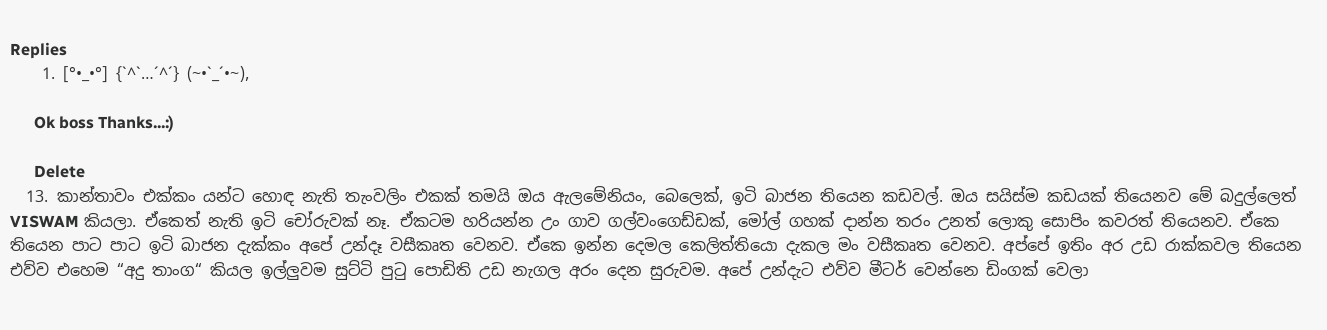Replies
    1. [°•_•°] {`^`…´^´} (~•`_´•~),

      Ok boss Thanks...:)

      Delete
  13. කාන්තාවං එක්කං යන්ට හොඳ නැති තැංවලිං එකක් තමයි ඔය ඇලමේනියං, බෙලෙක්, ඉටි බාජන තියෙන කඩවල්. ඔය සයිස්ම කඩයක් තියෙනව මේ බදුල්ලෙත් VISWAM කියලා. ඒකෙත් නැති ඉටි චෝරුවක් නෑ. ඒකටම හරියන්න උං ගාව ගල්වංගෙඩ්ඩක්, මෝල් ගහක් දාන්න තරං උනත් ලොකු සොපිං කවරත් තියෙනව. ඒකෙ තියෙන පාට පාට ඉටි බාජන දැක්කං අපේ උන්දෑ වසීකෘත වෙනව. ඒකෙ ඉන්න දෙමල කෙලිත්තියො දැකල මං වසීකෘත වෙනව. අප්පේ ඉතිං අර උඩ රාක්කවල තියෙන එව්ව එහෙම “අදු තාංග“ කියල ඉල්ලුවම සුට්ටි පුටු පොඩිති උඩ නැගල අරං දෙන සුරුවම. අපේ උන්දැට එව්ව මීටර් වෙන්නෙ ඩිංගක් වෙලා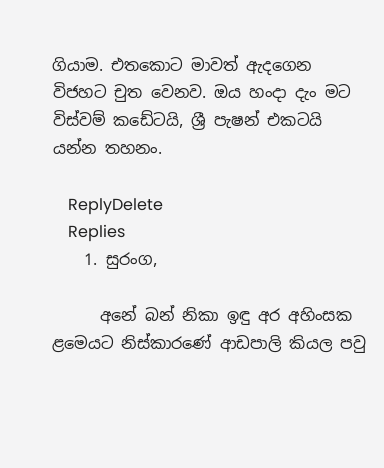ගියාම. එතකොට මාවත් ඇදගෙන විජහට චුත වෙනව. ඔය හංදා දැං මට විස්වම් කඩේටයි, ශ්‍රී පැෂන් එකටයි යන්න තහනං.

    ReplyDelete
    Replies
    1. සුරංග,

      අනේ බන් නිකා ඉඳු අර අහිංසක ළමෙයට නිස්කාරණේ ආඩපාලි කියල පවු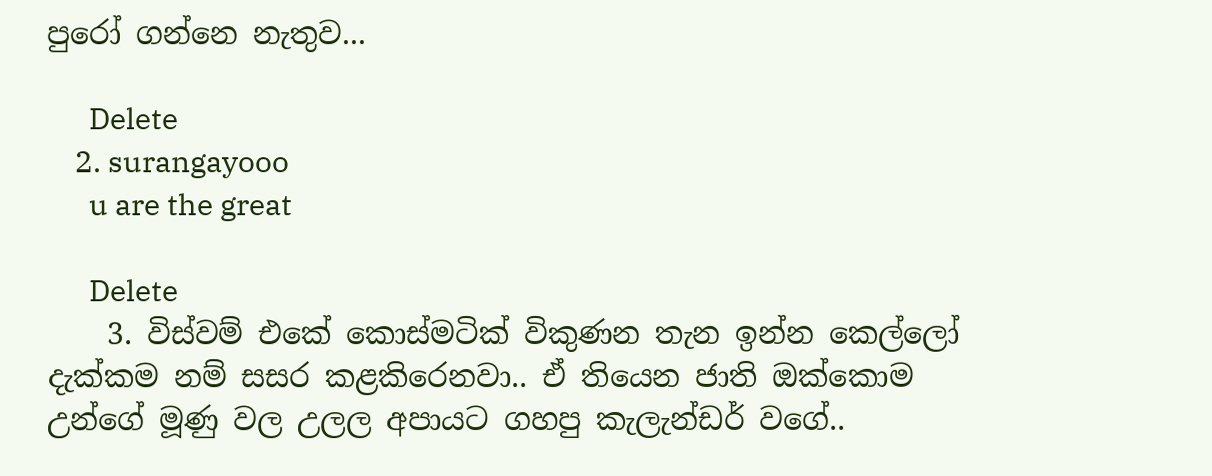පුරෝ ගන්නෙ නැතුව...

      Delete
    2. surangayooo
      u are the great

      Delete
    3. විස්වම් එකේ කොස්මටික් විකුණන තැන ඉන්න කෙල්ලෝ දැක්කම නම් සසර කළකිරෙනවා.. ඒ තියෙන ජාති ඔක්කොම උන්ගේ මූණු වල උලල අපායට ගහපු කැලැන්ඩර් වගේ..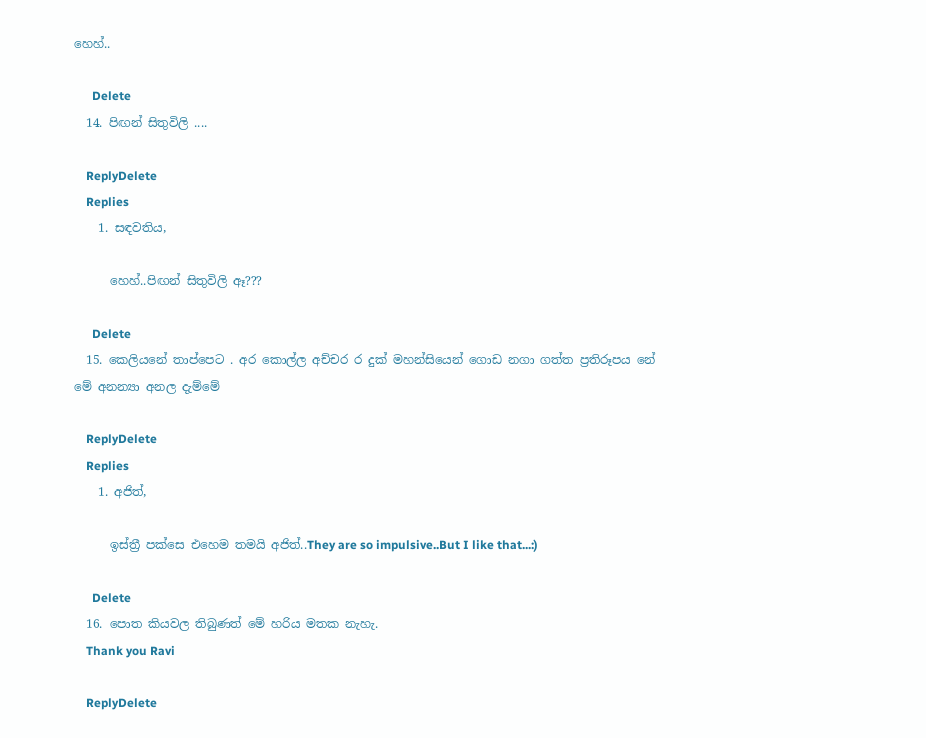හෙහ්..

      Delete
  14. පිඟන් සිතුවිලි ....

    ReplyDelete
    Replies
    1. සඳවතිය,

      හෙහ්..පිඟන් සිතුවිලි ඈ???

      Delete
  15. කෙලියනේ තාප්පෙට . අර කොල්ල අච්චර ර දුක් මහන්සියෙන් ගොඩ නගා ගත්ත ප්‍රතිරූපය නේ මේ අනන්‍යා අනල දැම්මේ

    ReplyDelete
    Replies
    1. අජිත්,

      ඉස්ත්‍රී පක්සෙ එහෙම තමයි අජිත්..They are so impulsive..But I like that...:)

      Delete
  16. පොත කියවල තිබුණත් මේ හරිය මතක නැහැ.
    Thank you Ravi

    ReplyDelete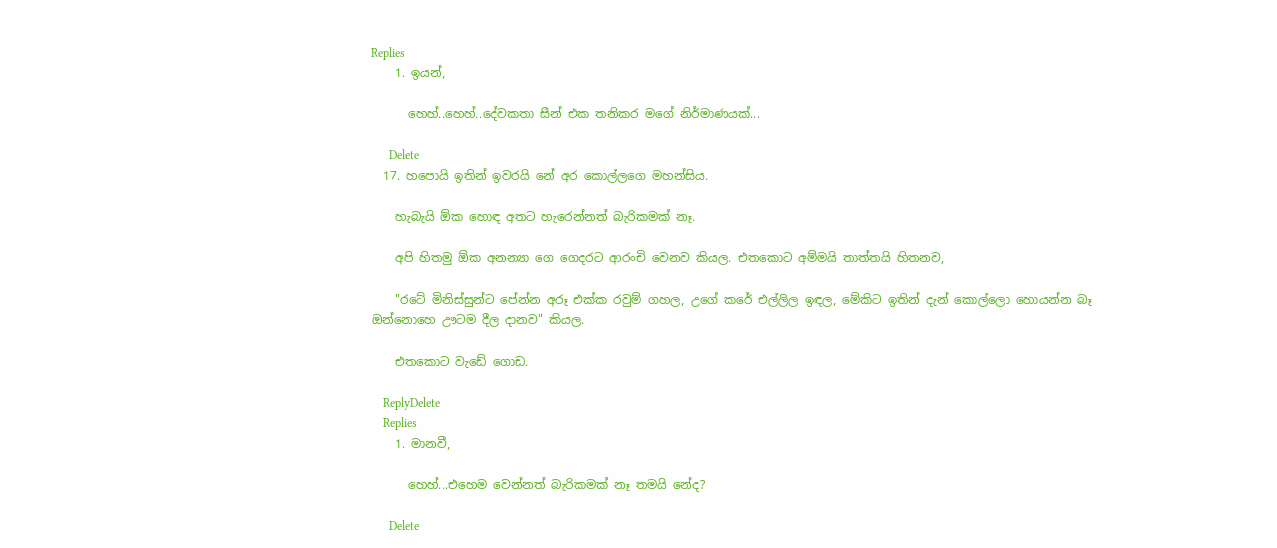Replies
    1. ඉයන්,

      හෙහ්..හෙහ්..දේවකතා සීන් එක තනිකර මගේ නිර්මාණයක්...

      Delete
  17. හපොයි ඉතින් ඉවරයි නේ අර කොල්ලගෙ මහන්සිය.

    හැබැයි ඕක හොඳ අතට හැරෙන්නත් බැරිකමක් නෑ.

    අපි හිතමු ඕක අනන්‍යා ගෙ ගෙදරට ආරංචි වෙනව කියල. එතකොට අම්මයි තාත්තයි හිතනව,

    "රටේ මිනිස්සුන්ට පේන්න අරූ එක්ක රවුම් ගහල, උගේ කරේ එල්ලිල ඉඳල, මේකිට ඉතින් දැන් කොල්ලො හොයන්න බෑ ඔන්නොහෙ ඌටම දීල දානව" කියල.

    එතකොට වැඩේ ගොඩ.

    ReplyDelete
    Replies
    1. මානවී,

      හෙහ්...එහෙම වෙන්නත් බැරිකමක් නෑ තමයි නේද?

      Delete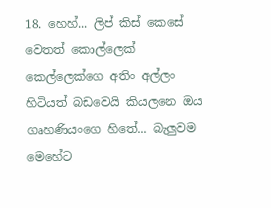18. හෙහ්... ලිප් කිස් කෙසේ වෙතත් කොල්ලෙක් කෙල්ලෙක්ගෙ අතිං අල්ලං හිටියත් බඩවෙයි කියලනෙ ඔය ගෘහණියංගෙ හිතේ... බැලුවම මෙහේට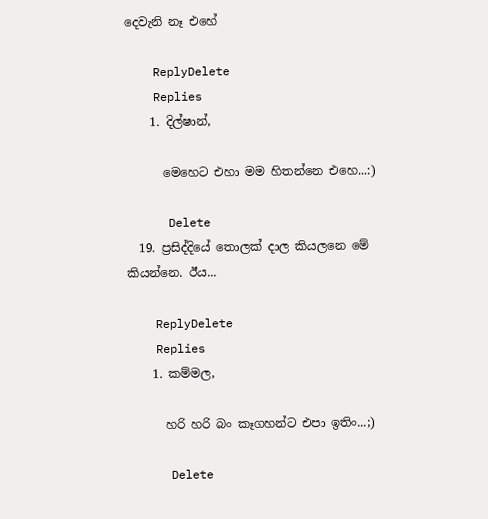දෙවැනි නෑ එහේ

    ReplyDelete
    Replies
    1. දිල්ෂාන්,

      මෙහෙට එහා මම හිතන්නෙ එහෙ...:)

      Delete
  19. ප්‍රසිද්දියේ තොලක් දාල කියලනෙ මේ කියන්නෙ. ඊය...

    ReplyDelete
    Replies
    1. කම්මල,

      හරි හරි බං කෑගහන්ට එපා ඉතිං...;)

      Delete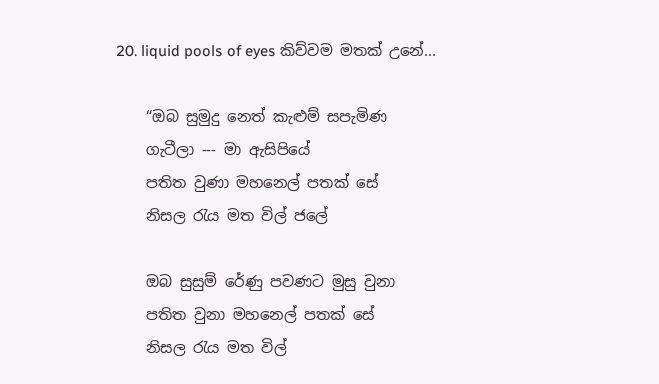20. liquid pools of eyes කිව්වම මතක් උනේ...

    “ඔබ සුමුදු නෙත් කැළුම් සපැමිණ
    ගැටීලා --- මා ඇසිපියේ
    පතිත වුණා මහනෙල් පතක් සේ
    නිසල රැය මත විල් ජලේ

    ඔබ සුසුම් රේණු පවණට මුසු වුනා
    පතිත වුනා මහනෙල් පතක් සේ
    නිසල රැය මත විල්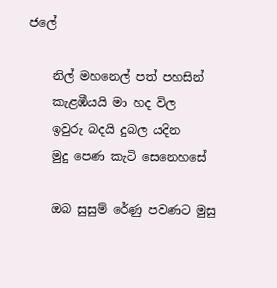ජලේ

    නිල් මහනෙල් පත් පහසින්
    කැළඹීයයි මා හද විල
    ඉවුරු බදයි දුබල යදින
    මුදු පෙණ කැටි සෙනෙහසේ

    ඔබ සුසුම් රේණු පවණට මුසු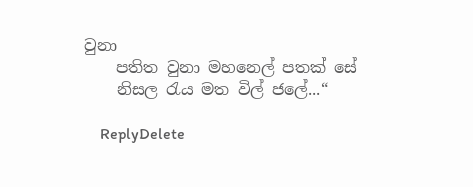වුනා
    පතිත වුනා මහනෙල් පතක් සේ
    නිසල රැය මත විල් ජලේ...“

    ReplyDelete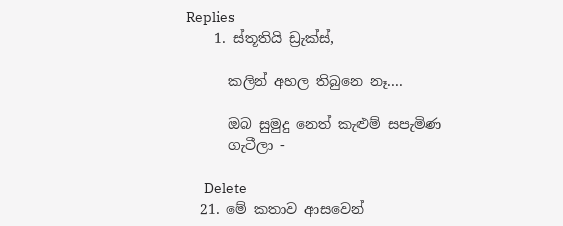Replies
    1. ස්තූතියි ඩ්‍රැක්ස්,

      කලින් අහල තිබුනෙ නෑ....

      ඔබ සුමුදු නෙත් කැළුම් සපැමිණ
      ගැටීලා -

      Delete
  21. මේ කතාව ආසවෙන්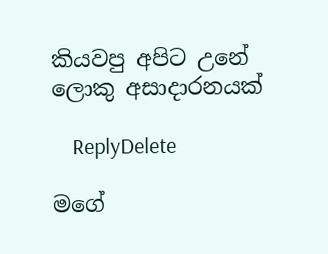කියවපු අපිට උනේ ලොකු අසාදාරනයක්

    ReplyDelete

මගේ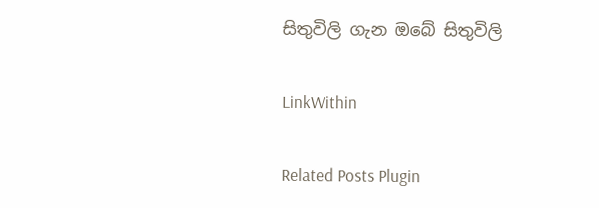සිතුවිලි ගැන ඔබේ සිතුවිලි

LinkWithin

Related Posts Plugin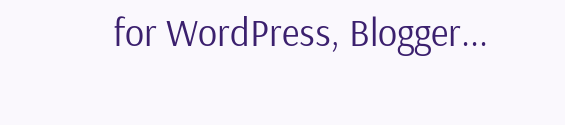for WordPress, Blogger...